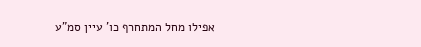אפילו מחל המתחרף כו' עיין סמ"ע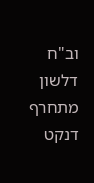וב"ח דלשון מתחרף דנקט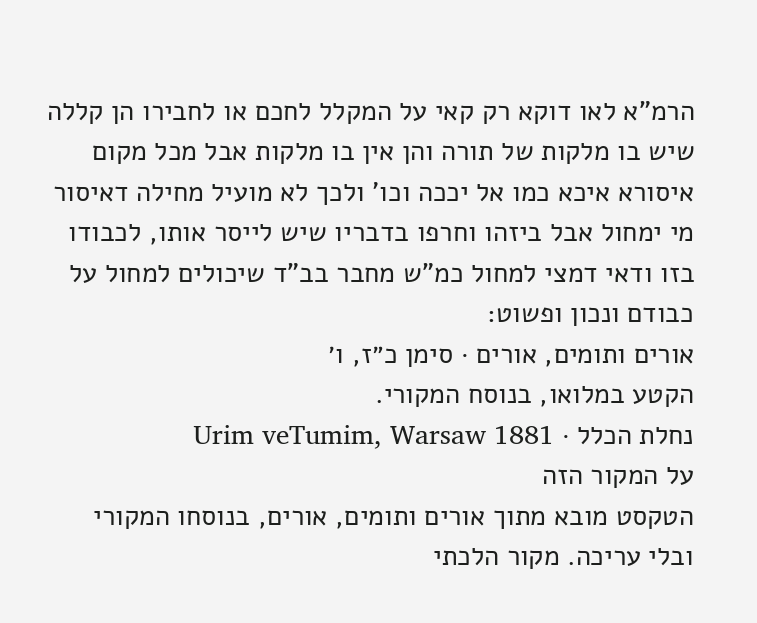הרמ"א לאו דוקא רק קאי על המקלל לחכם או לחבירו הן קללה שיש בו מלקות של תורה והן אין בו מלקות אבל מכל מקום איסורא איכא כמו אל יככה וכו' ולכך לא מועיל מחילה דאיסור מי ימחול אבל ביזהו וחרפו בדבריו שיש לייסר אותו, לכבודו בזו ודאי דמצי למחול כמ"ש מחבר בב"ד שיכולים למחול על כבודם ונכון ופשוט:
אורים ותומים, אורים · סימן כ״ז, ו׳
הקטע במלואו, בנוסח המקורי.
נחלת הכלל · Urim veTumim, Warsaw 1881
על המקור הזה
הטקסט מובא מתוך אורים ותומים, אורים, בנוסחו המקורי ובלי עריכה. מקור הלכתי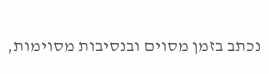נכתב בזמן מסוים ובנסיבות מסוימות,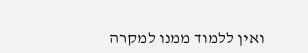ואין ללמוד ממנו למקרה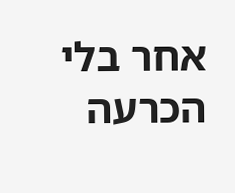אחר בלי הכרעה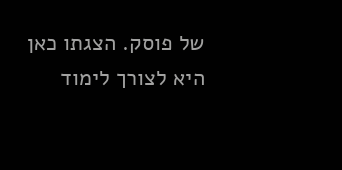של פוסק. הצגתו כאן היא לצורך לימוד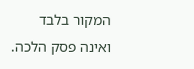המקור בלבד ואינה פסק הלכה.